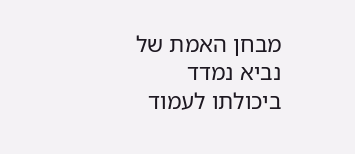מבחן האמת של נביא נמדד ביכולתו לעמוד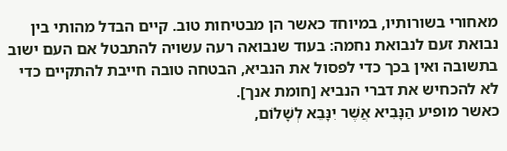מאחורי בשורותיו, במיוחד כאשר הן מבטיחות טוב. קיים הבדל מהותי בין נבואת זעם לנבואת נחמה: בעוד שנבואה רעה עשויה להתבטל אם העם ישוב בתשובה ואין בכך כדי לפסול את הנביא, הבטחה טובה חייבת להתקיים כדי לא להכחיש את דברי הנביא [חומת אנך].
כאשר מופיע הַנָּבִיא אֲשֶׁר יִנָּבֵא לְשָׁלוֹם,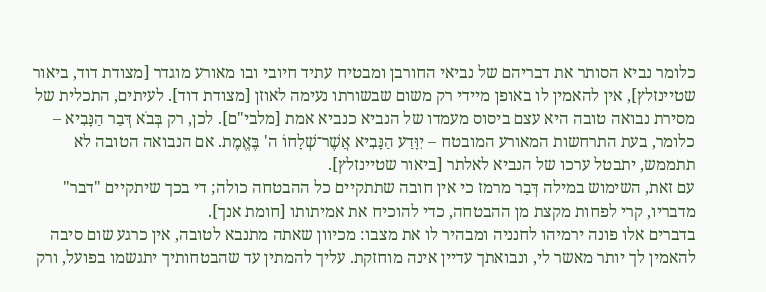כלומר נביא הסותר את דבריהם של נביאי החורבן ומבטיח עתיד חיובי ובו מאורע מוגדר [מצודת דוד, ביאור שטיינזלץ], אין להאמין לו באופן מיידי רק משום שבשורתו נעימה לאוזן [מצודת דוד]. לעיתים, התכלית של מסירת נבואה טובה היא עצם ביסוס מעמדו של הנביא כנביא אמת [מלבי"ם]. לכן, רק בְּבֹא דְּבַר הַנָּבִיא – כלומר, בעת התרחשות המאורע המובטח – יִוָּדַע הַנָּבִיא אֲשֶׁר־שְׁלָחוֹ ה' בֶּאֱמֶת. אם הנבואה הטובה לא תתממש, יתבטל ערכו של הנביא לאלתר [ביאור שטיינזלץ].
עם זאת, השימוש במילה דְּבַר מרמז כי אין חובה שתתקיים כל ההבטחה כולה; די בכך שיתקיים "דבר" מדבריו, קרי לפחות מקצת מן ההבטחה, כדי להוכיח את אמיתותו [חומת אנך].
בדברים אלו פונה ירמיהו לחנניה ומבהיר לו את מצבו: מכיוון שאתה מתנבא לטובה, אין כרגע שום סיבה להאמין לך יותר מאשר לי, ונבואתך עדיין אינה מוחזקת. עליך להמתין עד שהבטחותיך יתגשמו בפועל, ורק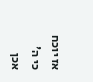אז יוכח כי ה' אכן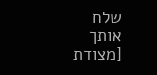שלח אותך [מצודת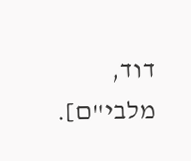דוד, מלבי"ם].